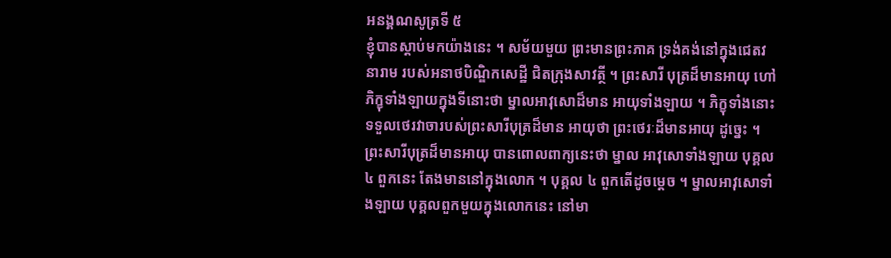អនង្គណសូត្រទី ៥
ខ្ញុំបានស្តាប់មកយ៉ាងនេះ ។ សម័យមួយ ព្រះមានព្រះភាគ ទ្រង់គង់នៅក្នុងជេតវនារាម របស់អនាថបិណ្ឌិកសេដ្ឋី ជិតក្រុងសាវត្ថី ។ ព្រះសារី បុត្រដ៏មានអាយុ ហៅភិក្ខុទាំងឡាយក្នុងទីនោះថា ម្នាលអាវុសោដ៏មាន អាយុទាំងឡាយ ។ ភិក្ខុទាំងនោះ ទទួលថេរវាចារបស់ព្រះសារីបុត្រដ៏មាន អាយុថា ព្រះថេរៈដ៏មានអាយុ ដូច្នេះ ។ ព្រះសារីបុត្រដ៏មានអាយុ បានពោលពាក្យនេះថា ម្នាល អាវុសោទាំងឡាយ បុគ្គល ៤ ពួកនេះ តែងមាននៅក្នុងលោក ។ បុគ្គល ៤ ពួកតើដូចម្តេច ។ ម្នាលអាវុសោទាំងឡាយ បុគ្គលពួកមួយក្នុងលោកនេះ នៅមា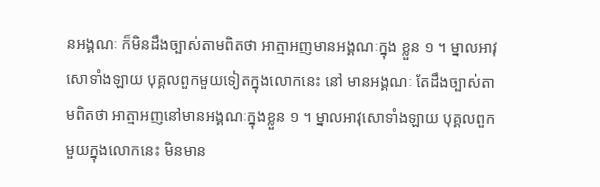នអង្គណៈ ក៏មិនដឹងច្បាស់តាមពិតថា អាត្មាអញមានអង្គណៈក្នុង ខ្លួន ១ ។ ម្នាលអាវុសោទាំងឡាយ បុគ្គលពួកមួយទៀតក្នុងលោកនេះ នៅ មានអង្គណៈ តែដឹងច្បាស់តាមពិតថា អាត្មាអញនៅមានអង្គណៈក្នុងខ្លួន ១ ។ ម្នាលអាវុសោទាំងឡាយ បុគ្គលពួកមួយក្នុងលោកនេះ មិនមាន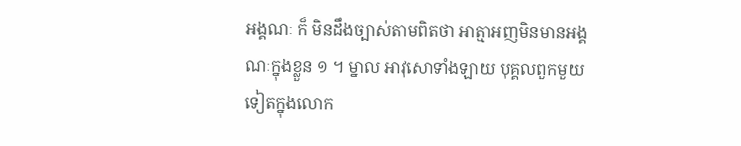អង្គណៈ ក៏ មិនដឹងច្បាស់តាមពិតថា អាត្មាអញមិនមានអង្គណៈក្នុងខ្លួន ១ ។ ម្នាល អាវុសោទាំងឡាយ បុគ្គលពួកមួយទៀតក្នុងលោក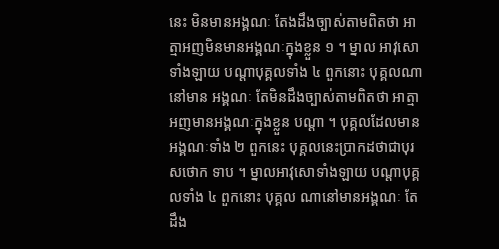នេះ មិនមានអង្គណៈ តែងដឹងច្បាស់តាមពិតថា អាត្មាអញមិនមានអង្គណៈក្នុងខ្លួន ១ ។ ម្នាល អាវុសោទាំងឡាយ បណ្តាបុគ្គលទាំង ៤ ពួកនោះ បុគ្គលណា នៅមាន អង្គណៈ តែមិនដឹងច្បាស់តាមពិតថា អាត្មាអញមានអង្គណៈក្នុងខ្លួន បណ្តា ។ បុគ្គលដែលមានអង្គណៈទាំង ២ ពួកនេះ បុគ្គលនេះប្រាកដថាជាបុរសថោក ទាប ។ ម្នាលអាវុសោទាំងឡាយ បណ្តាបុគ្គលទាំង ៤ ពួកនោះ បុគ្គល ណានៅមានអង្គណៈ តែដឹង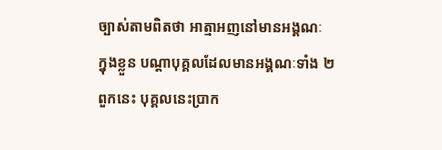ច្បាស់តាមពិតថា អាត្មាអញនៅមានអង្គណៈ ក្នុងខ្លួន បណ្តាបុគ្គលដែលមានអង្គណៈទាំង ២ ពួកនេះ បុគ្គលនេះប្រាក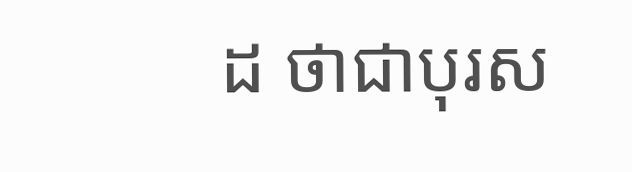ដ ថាជាបុរស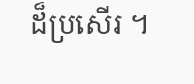ដ៏ប្រសើរ ។